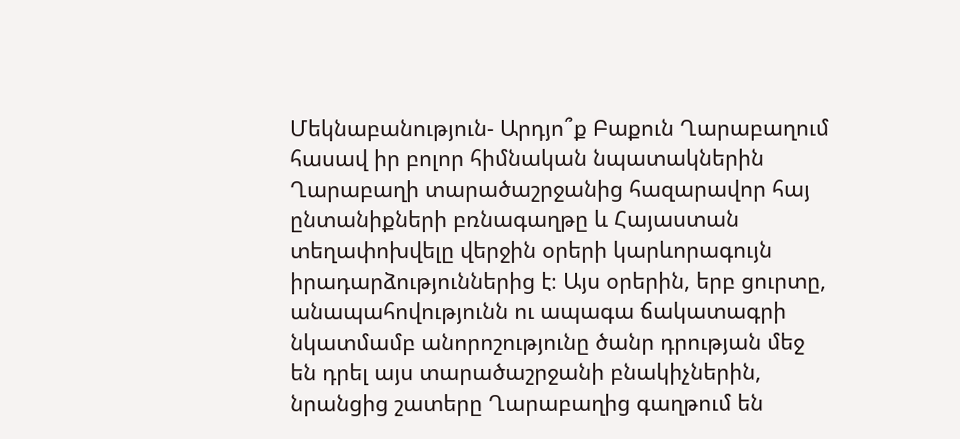Մեկնաբանություն- Արդյո՞ք Բաքուն Ղարաբաղում հասավ իր բոլոր հիմնական նպատակներին
Ղարաբաղի տարածաշրջանից հազարավոր հայ ընտանիքների բռնագաղթը և Հայաստան տեղափոխվելը վերջին օրերի կարևորագույն իրադարձություններից է։ Այս օրերին, երբ ցուրտը, անապահովությունն ու ապագա ճակատագրի նկատմամբ անորոշությունը ծանր դրության մեջ են դրել այս տարածաշրջանի բնակիչներին, նրանցից շատերը Ղարաբաղից գաղթում են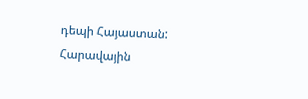դեպի Հայաստան:
Հարավային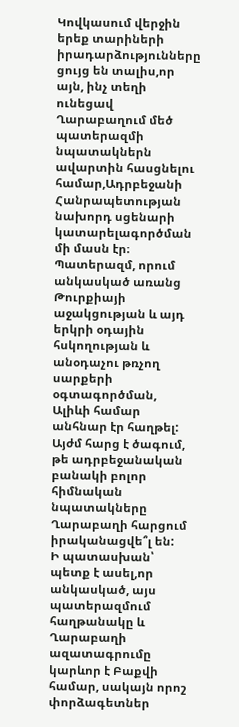Կովկասում վերջին երեք տարիների իրադարձությունները ցույց են տալիս,որ այն, ինչ տեղի ունեցավ Ղարաբաղում մեծ պատերազմի նպատակներն ավարտին հասցնելու համար,Ադրբեջանի Հանրապետության նախորդ սցենարի կատարելագործման մի մասն էր։ Պատերազմ, որում անկասկած առանց Թուրքիայի աջակցության և այդ երկրի օդային հսկողության և անօդաչու թռչող սարքերի օգտագործման, Ալիևի համար անհնար էր հաղթել:
Այժմ հարց է ծագում, թե ադրբեջանական բանակի բոլոր հիմնական նպատակները Ղարաբաղի հարցում իրականացվե՞լ են:
Ի պատասխան՝ պետք է ասել,որ անկասկած, այս պատերազմում հաղթանակը և Ղարաբաղի ազատագրումը կարևոր է Բաքվի համար, սակայն որոշ փորձագետներ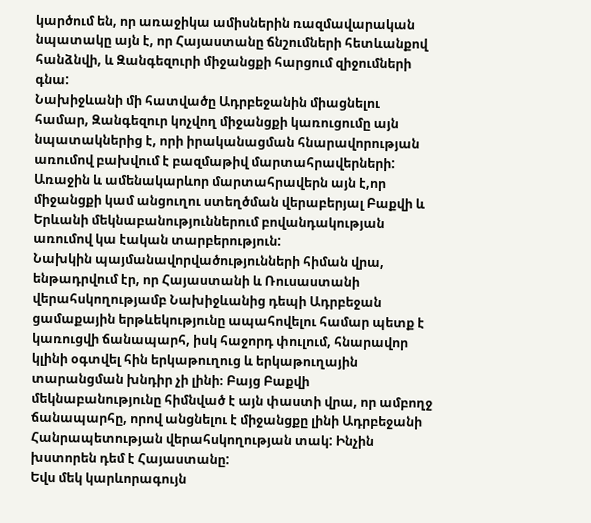կարծում են, որ առաջիկա ամիսներին ռազմավարական նպատակը այն է, որ Հայաստանը ճնշումների հետևանքով հանձնվի, և Զանգեզուրի միջանցքի հարցում զիջումների գնա:
Նախիջևանի մի հատվածը Ադրբեջանին միացնելու համար, Զանգեզուր կոչվող միջանցքի կառուցումը այն նպատակներից է, որի իրականացման հնարավորության առումով բախվում է բազմաթիվ մարտահրավերների: Առաջին և ամենակարևոր մարտահրավերն այն է,որ միջանցքի կամ անցուղու ստեղծման վերաբերյալ Բաքվի և Երևանի մեկնաբանություններում բովանդակության առումով կա էական տարբերություն:
Նախկին պայմանավորվածությունների հիման վրա, ենթադրվում էր, որ Հայաստանի և Ռուսաստանի վերահսկողությամբ Նախիջևանից դեպի Ադրբեջան ցամաքային երթևեկությունը ապահովելու համար պետք է կառուցվի ճանապարհ, իսկ հաջորդ փուլում, հնարավոր կլինի օգտվել հին երկաթուղուց և երկաթուղային տարանցման խնդիր չի լինի։ Բայց Բաքվի մեկնաբանությունը հիմնված է այն փաստի վրա, որ ամբողջ ճանապարհը, որով անցնելու է միջանցքը լինի Ադրբեջանի Հանրապետության վերահսկողության տակ: Ինչին խստորեն դեմ է Հայաստանը:
Եվս մեկ կարևորագույն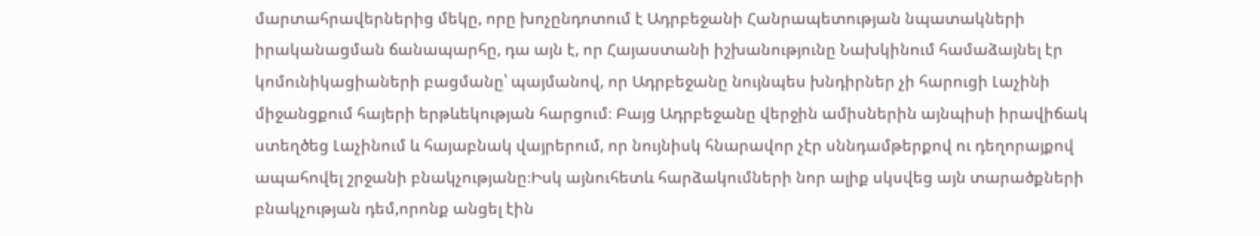մարտահրավերներից մեկը, որը խոչընդոտում է Ադրբեջանի Հանրապետության նպատակների իրականացման ճանապարհը, դա այն է, որ Հայաստանի իշխանությունը Նախկինում համաձայնել էր կոմունիկացիաների բացմանը՝ պայմանով, որ Ադրբեջանը նույնպես խնդիրներ չի հարուցի Լաչինի միջանցքում հայերի երթևեկության հարցում։ Բայց Ադրբեջանը վերջին ամիսներին այնպիսի իրավիճակ ստեղծեց Լաչինում և հայաբնակ վայրերում, որ նույնիսկ հնարավոր չէր սննդամթերքով ու դեղորայքով ապահովել շրջանի բնակչությանը։Իսկ այնուհետև հարձակումների նոր ալիք սկսվեց այն տարածքների բնակչության դեմ,որոնք անցել էին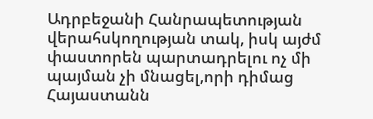Ադրբեջանի Հանրապետության վերահսկողության տակ, իսկ այժմ փաստորեն պարտադրելու ոչ մի պայման չի մնացել,որի դիմաց Հայաստանն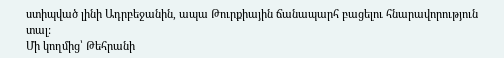ստիպված լինի Ադրբեջանին, ապա Թուրքիային ճանապարհ բացելու հնարավորություն տալ:
Մի կողմից՝ Թեհրանի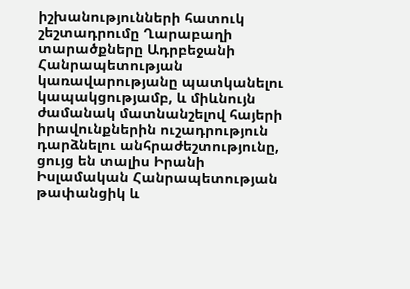իշխանությունների հատուկ շեշտադրումը Ղարաբաղի տարածքները Ադրբեջանի Հանրապետության կառավարությանը պատկանելու կապակցությամբ, և միևնույն ժամանակ մատնանշելով հայերի իրավունքներին ուշադրություն դարձնելու անհրաժեշտությունը, ցույց են տալիս Իրանի Իսլամական Հանրապետության թափանցիկ և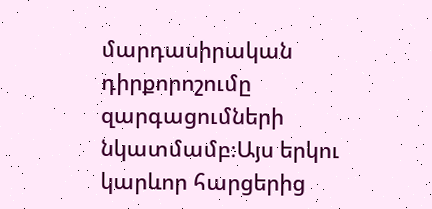մարդասիրական դիրքորոշումը զարգացումների նկատմամբ։Այս երկու կարևոր հարցերից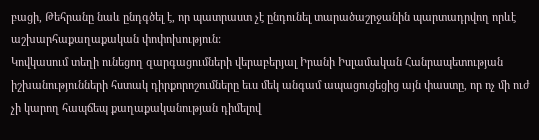բացի, Թեհրանը նաև ընդգծել է, որ պատրաստ չէ ընդունել տարածաշրջանին պարտադրվող որևէ աշխարհաքաղաքական փոփոխություն:
Կովկասում տեղի ունեցող զարգացումների վերաբերյալ Իրանի Իսլամական Հանրապետության իշխանությունների հստակ դիրքորոշումները եւս մեկ անգամ ապացուցեցից այն փաստը, որ ոչ մի ուժ չի կարող հապճեպ քաղաքականության դիմելով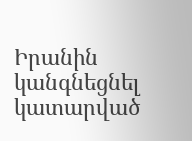Իրանին կանգնեցնել կատարված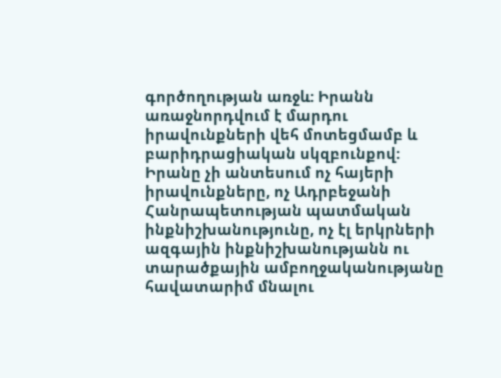գործողության առջև: Իրանն առաջնորդվում է մարդու իրավունքների վեհ մոտեցմամբ և բարիդրացիական սկզբունքով: Իրանը չի անտեսում ոչ հայերի իրավունքները, ոչ Ադրբեջանի Հանրապետության պատմական ինքնիշխանությունը, ոչ էլ երկրների ազգային ինքնիշխանությանն ու տարածքային ամբողջականությանը հավատարիմ մնալու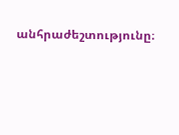անհրաժեշտությունը։